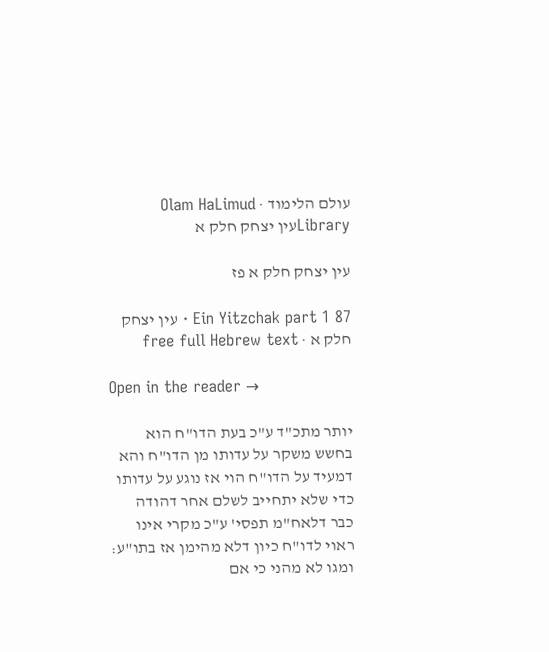עולם הלימוד · Olam HaLimud
Libraryעין יצחק חלק א

עין יצחק חלק א פז

Ein Yitzchak part 1 87 · עין יצחק חלק א · free full Hebrew text

Open in the reader →

יותר מתכ"ד ע"כ בעת הדו"ח הוא בחשש משקר על עדותו מן הדו"ח והא דמעיד על הדו"ח הוי אז נוגע על עדותו כדי שלא יתחייב לשלם אחר דהודה כבר דלאח"מ תפסי' ע"כ מקרי אינו ראוי לדו"ח כיון דלא מהימן אז בתו"ע: ומגו לא מהני כי אם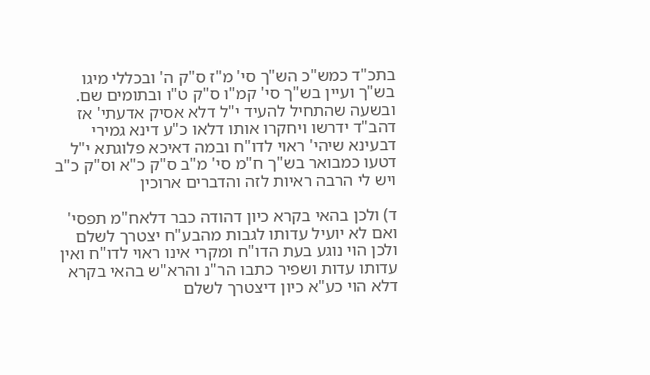בתכ"ד כמש"כ הש"ך סי' מ"ז ס"ק ה' ובכללי מיגו בש"ך ועיין בש"ך סי' קמ"ו ס"ק ט"ו ובתומים שם. ובשעה שהתחיל להעיד י"ל דלא אסיק אדעתי' אז דהב"ד ידרשו ויחקרו אותו דלאו כ"ע דינא גמירי דבעינא שיהי' ראוי לדו"ח ובמה דאיכא פלוגתא י"ל דטעו כמבואר בש"ך ח"מ סי' מ"ב ס"ק כ"א וס"ק כ"ב ויש לי הרבה ראיות לזה והדברים ארוכין

ד) ולכן בהאי בקרא כיון דהודה כבר דלאח"מ תפסי' ואם לא יועיל עדותו לגבות מהבע"ח יצטרך לשלם ולכן הוי נוגע בעת הדו"ח ומקרי אינו ראוי לדו"ח ואין עדותו עדות ושפיר כתבו הר"נ והרא"ש בהאי בקרא דלא הוי כע"א כיון דיצטרך לשלם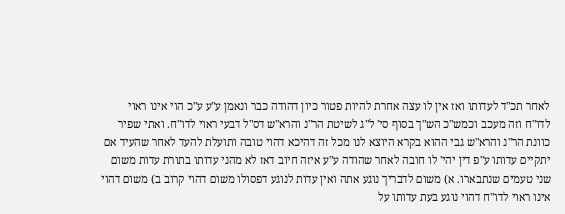לאחר תכ"ד לעדותו ואז אין לו עצה אחרת להיות פטור כיון דהודה כבר ונאמן ע"ע ע"כ הוי אינו ראוי לדו"ח וזה מעכב וכמש"כ הש"ך בסוף סי' ל"ג לשיטת הר"נ והרא"ש דס"ל דבעי ראוי לדו"ח. ואתי שפיר כוונת הר"נ והרא"ש גבי ההוא בקרא היוצא לנו מכל זה דהיכא דהוי טובה ותועלת להעד לאחר שהעיד אם יתקיים עדותו ע"פ דין יהי' לו חובה לאחר שהודה ע"ע איזה חיוב דאז לא מהני עדותו בתורת עדות משום שני טעמים שנתבארו. א) משום לדבריך נוגע אתה ואין עדות לנוגע דפסולו משום דהוי קרוב ב) משום דהוי אינו ראוי לדו"ח דהוי נוגע בעת עדותו על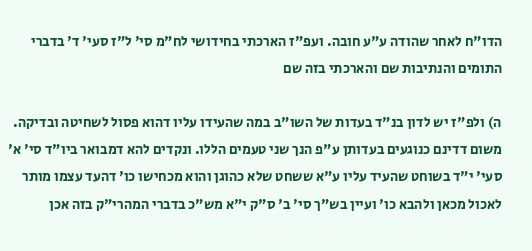הדו"ח לאחר שהודה ע"ע חובה. ועפ"ז הארכתי בחידושי לח"מ סי' ל"ז סעי' ד' בדברי התומים והנתיבות שם והארכתי בזה שם

ה) ולפ"ז יש לדון בנ"ד בעדות של השו"ב במה שהעידו עליו דהוא פסול לשחיטה ובדיקה. משום דדינם כנוגעים בעדותן ע"פ הנך שני טעמים הללו. ונקדים להא דמבואר ביו"ד סי' א' סעי' י"ד בשוחט שהעיד עליו ע"א ששחט שלא כהוגן והוא מכחישו כו' דהעד עצמו מותר לאכול מכאן ולהבא כו' ועיין בש"ך סי' ב' ס"ק י"א מש"כ בדברי המהרי"ק בזה אכן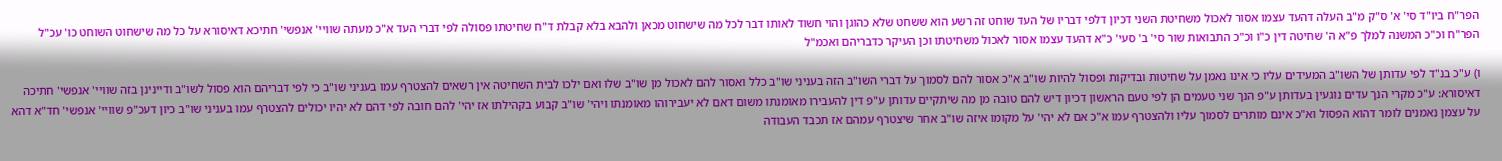הפר"ח ביו"ד סי' א' ס"ק מ"ב העלה דהעד עצמו אסור לאכול משחיטת השני דכיון דלפי דבריו של העד שוחט זה רשע הוא ששחט שלא כהוגן והוי חשוד לאותו דבר לכל מה שישחוט מכאן ולהבא בלא קבלת ד"ח שחיטתו פסולה לפי דברי העד א"כ מעתה שוויי' אנפשי' חתיכא דאיסורא על כל מה שישחוט השוחט כו' עכ"ל הפר"ח וכ"כ המשנה למלך פ"א ה' שחיטה דין כ"ו וכ"כ התבואות שור סי' ב' סעי' כ"א דהעד עצמו אסור לאכול משחיטתו וכן העיקר כדבריהם ואכמ"ל

ו) ע"כ בנ"ד לפי עדותן של השו"ב המעידים עליו כי אינו נאמן על שחיטות ובדיקות ופסול להיות שו"ב א"כ אסור להם לסמוך על דברי השו"ב הזה בעניני שו"ב כלל ואסור להם לאכול מן שו"ב שלו ואם ילכו לבית השחיטה אין רשאים להצטרף עמו בעניני שו"ב כי לפי דבריהם הוא פסול לשו"ב ודיינינן בזה שוויי' אנפשי' חתיכה דאיסורא: ע"כ מקרי הנך עדים נוגעין בעדותן ע"פ הנך שני טעמים הן לפי טעם הראשון דכיון דיש להם טובה מן מה שיתקיים עדותן ע"פ דין להעבירו מאומנתו משום דאם לא יעבירוהו מאומנתו ויהי' שו"ב קבוע בקהילתו אז יהי' להם חובה לפי דהם לא יהיו יכולים להצטרף עמו בעניני שו"ב כיון דעכ"פ שוויי' אנפשי' חד"א דהא על עצמן נאמנים לומר דהוא הפסול וא"כ אינם מותרים לסמוך עליו ולהצטרף עמו א"כ אם לא יהי' על מקומו איזה שו"ב אחר שיצטרף עמהם אז תכבד העבודה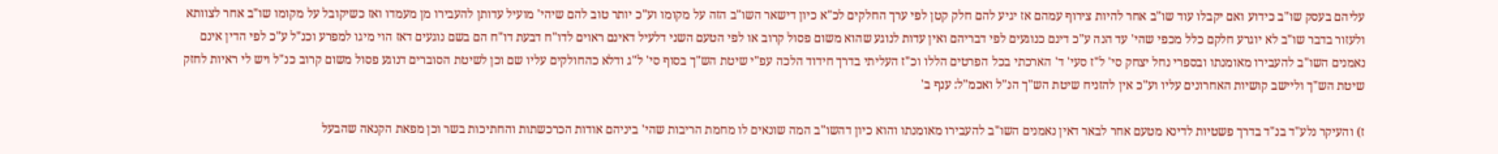עליהם בעסק שו"ב כידוע ואם יקבלו עוד שו"ב אחר להיות צירוף עמהם אז יגיע להם חלק קטן לפי ערך החלקים לכ"א כיון דישאר השו"ב הזה על מקומו וע"כ יותר טוב להם שיהי' מועיל עדותן להעבירו מן מעמדו ואז כשיקובל על מקומו שו"ב אחר לצוותא ולעזור בדבר שו"ב לא יוגרע חלקם כלל מכפי שהי' עד הנה ע"כ דינם כנוגעים לפי דבריהם ואין עדות לנוגע שהוא משום פסול קרוב או לפי הטעם השני דלעיל דאינם ראוים לדו"ח דבעת דו"ח הם בשם נוגעים דאז הוי מיגו למפרע וכנ"ל ע"כ לפי הדין אינם נאמנים השו"ב להעבירו מאומנתו ובספרי נחל יצחק סי' ל"ז סעי' ד' הארכתי בכל הפרטים הללו וכ"ז העליתי בדרך חידוד הלכה עפ"י שיטת הש"ך בסוף סי' ל"ג ודלא כהחולקים עליו שם וכן לשיטת הסוברים דנוגע פסול משום קרוב כנ"ל ויש לי ראיות לחזק שיטת הש"ך וליישב קושיות האחרונים עליו וע"כ אין להזניח שיטת הש"ך הנ"ל ואכמ"ל: ענף ב'

ז) והעיקר נלע"ד בנ"ד בדרך פשטיות לדינא מטעם אחר לבאר דאין נאמנים השו"ב להעבירו מאומנתו והוא כיון דהשו"ב המה שונאים לו מחמת הריבות שהי' ביניהם אודות הכרכשתות והחתיכות בשר וכן מפאת הקנאה שהבעל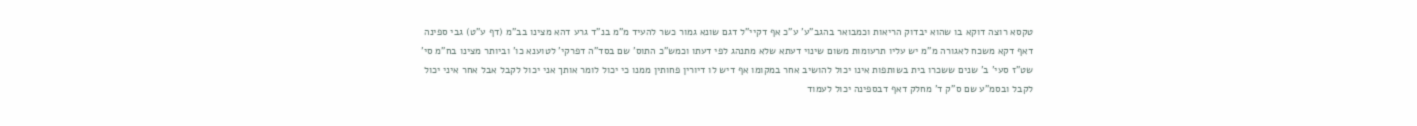טקסא רוצה דוקא בו שהוא יבדוק הריאות וכמבואר בהגב"ע' ע"כ אף דקיי"ל דגם שונא גמור כשר להעיד מ"מ בנ"ד גרע דהא מצינו בב"מ (דף ע"ט) גבי ספינה דאף דקא משכח לאגורה מ"מ יש עליו תרעומות משום שינוי דעתא שלא מתנהג לפי דעתו וכמש"כ התוס' שם בסד"ה דפרקי' לטוענא כו' וביותר מצינו בח"מ סי' שט"ז סעי' ב' שנים ששכרו בית בשותפות אינו יכול להושיב אחר במקומו אף דיש לו דיורין פחותין ממנו כי יכול לומר אותך אני יכול לקבל אבל אחר איני יכול לקבל ובסמ"ע שם ס"ק ד' מחלק דאף דבספינה יכול לעמוד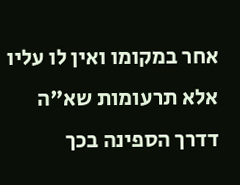אחר במקומו ואין לו עליו אלא תרעומות שא"ה דדרך הספינה בכך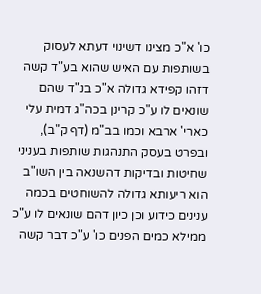כו' א"כ מצינו דשינוי דעתא לעסוק בשותפות עם האיש שהוא בע"ד קשה דזהו קפידא גדולה א"כ בנ"ד שהם שונאים לו ע"כ קרינן בכה"ג דמית עלי כארי' ארבא וכמו בב"מ (דף ק"ב), ובפרט בעסק התנהגות שותפות בעניני שחיטות ובדיקות דהשנאה בין השו"ב הוא ריעותא גדולה להשוחטים בכמה ענינים כידוע וכן כיון דהם שונאים לו ע"כ ממילא כמים הפנים כו' ע"כ דבר קשה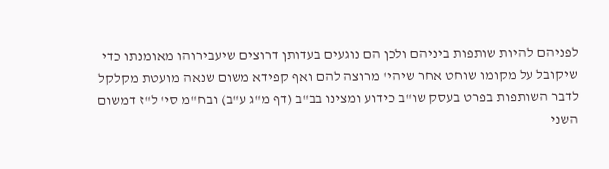לפניהם להיות שותפות ביניהם ולכן הם נוגעים בעדותן דרוצים שיעבירוהו מאומנתו כדי שיקובל על מקומו שוחט אחר שיהי' מרוצה להם ואף קפידא משום שנאה מועטת מקלקל לדבר השותפות בפרט בעסק שו"ב כידוע ומצינו בב"ב (דף מ"ג ע"ב) ובח"מ סי' ל"ז דמשום השני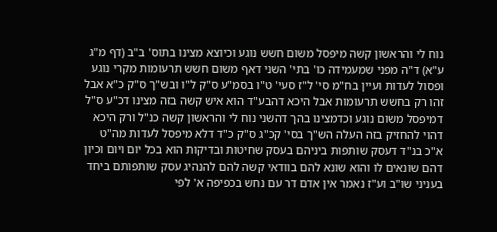נוח לי והראשון קשה מיפסל משום חשש נוגע וכיוצא מצינו בתוס' ב"ב (דף מ"ג ע"א) ד"ה מפני שמעמידה כו' בתי' השני דאף משום חשש תרעומות מקרי נוגע ופסול לעדות ועיין בח"מ סי' ל"ז סעי' ט"ו בסמ"ע ס"ק ל"ו ובש"ך ס"ק כ"א אבל זהו רק בחשש תרעומות אבל היכא דהבע"ד הוא איש קשה בזה מצינו דכ"ע ס"ל דמיפסל משום נוגע וכדמצינו בהך דהשני נוח לי והראשון קשה כנ"ל ורק היכא דהוי להחזיק בזה העלה הש"ך בסי' קכ"ג ס"ק כ"ד דלא מיפסל לעדות מה"ט א"כ בנ"ד דעסק שותפות ביניהם בעסק שחיטות ובדיקות הוא בכל יום ויום וכיון דהם שונאים לו והוא שונא להם בוודאי קשה להם להנהיג עסק שותפותם ביחד בעניני שו"ב וע"ז נאמר אין אדם דר עם נחש בכפיפה א' לפי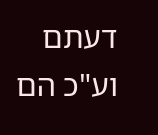דעתם וע"כ הם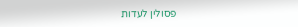פסולין לעדות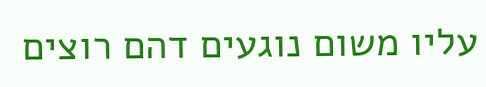עליו משום נוגעים דהם רוצים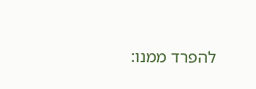להפרד ממנו: